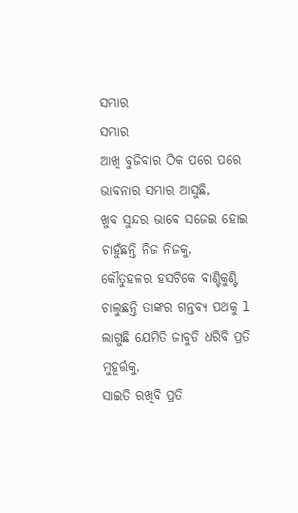ସମ୍ଭାର
ସମ୍ଭାର
ଆଖି ବୁଜିବାର ଠିକ ପରେ ପରେ
ଭାବନାର ସମ୍ଭାର ଆସୁଛି,
ଖୁବ ସୁନ୍ଦର ଭାବେ ସଜେଇ ହୋଇ
ଚାହୁଁଛନ୍ତି ନିଜ ନିଜକୁ,
କୌତୁହଳର ହସଟିକେ ବାଣ୍ଟିକୁଣ୍ଟି
ଚାଲୁଛନ୍ତି ତାଙ୍କର ଗନ୍ତବ୍ୟ ପଥକୁ l
ଲାଗୁଛି ଯେମିତି ଜାବୁଡି ଧରିବି ପ୍ରତି ମୁହୂର୍ତ୍ତକୁ,
ସାଇତି ରଖିବି ପ୍ରତି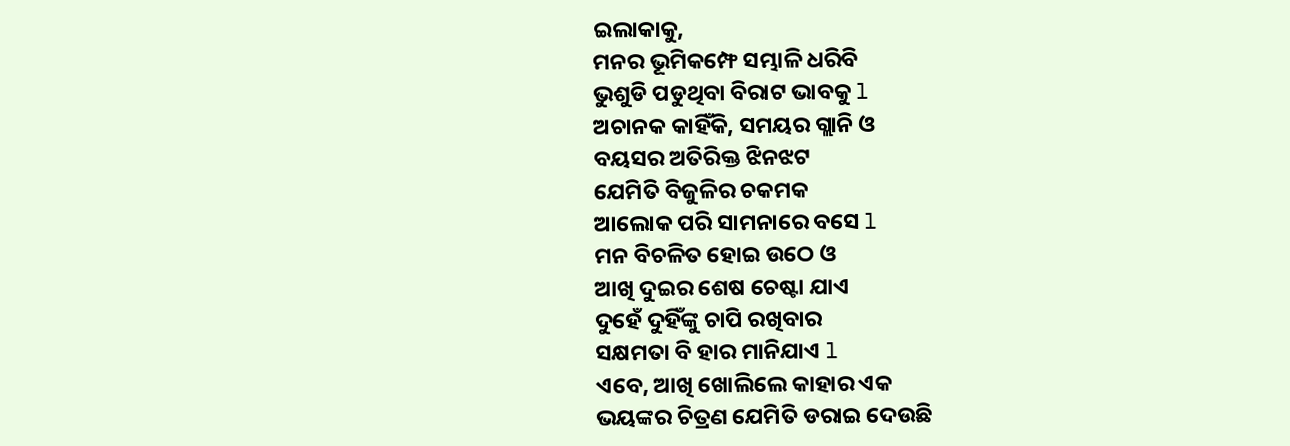ଇଲାକାକୁ,
ମନର ଭୂମିକମ୍ଫେ ସମ୍ଭାଳି ଧରିବି
ଭୁଶୁଡି ପଡୁଥିବା ବିରାଟ ଭାବକୁ l
ଅଚାନକ କାହିଁକି, ସମୟର ଗ୍ଲାନି ଓ
ବୟସର ଅତିରିକ୍ତ ଝିନଝଟ
ଯେମିତି ବିଜୁଳିର ଚକମକ
ଆଲୋକ ପରି ସାମନାରେ ବସେ l
ମନ ବିଚଳିତ ହୋଇ ଉଠେ ଓ
ଆଖି ଦୁଇର ଶେଷ ଚେଷ୍ଟା ଯାଏ
ଦୁହେଁ ଦୁହିଁଙ୍କୁ ଚାପି ରଖିବାର
ସକ୍ଷମତା ବି ହାର ମାନିଯାଏ l
ଏବେ, ଆଖି ଖୋଲିଲେ କାହାର ଏକ
ଭୟଙ୍କର ଚିତ୍ରଣ ଯେମିତି ଡରାଇ ଦେଉଛି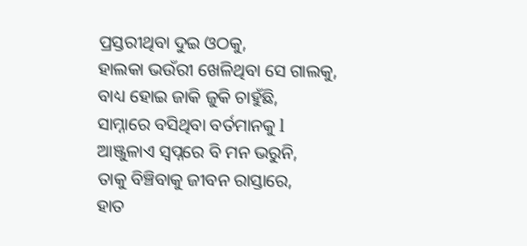ପ୍ରସ୍ତରୀଥିବା ଦୁଇ ଓଠକୁ,
ହାଲକା ଭଉଁରୀ ଖେଳିଥିବା ସେ ଗାଲକୁ,
ବାଧ୍ୟ ହୋଇ ଜାକି ଜୁକି ଚାହୁଁଛି,
ସାମ୍ନାରେ ବସିଥିବା ବର୍ତମାନକୁ l
ଆଞ୍ଜୁଳାଏ ସ୍ୱପ୍ନରେ ବି ମନ ଭରୁନି,
ତାକୁ ବିଞ୍ଚିବାକୁ ଜୀବନ ରାସ୍ତାରେ,
ହାତ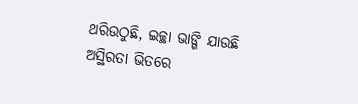ଥରିଉଠୁଛି, ଇଚ୍ଛା ଭାଙ୍ଗି ଯାଉଛି
ଅସ୍ଥିରତା ଭିତରେ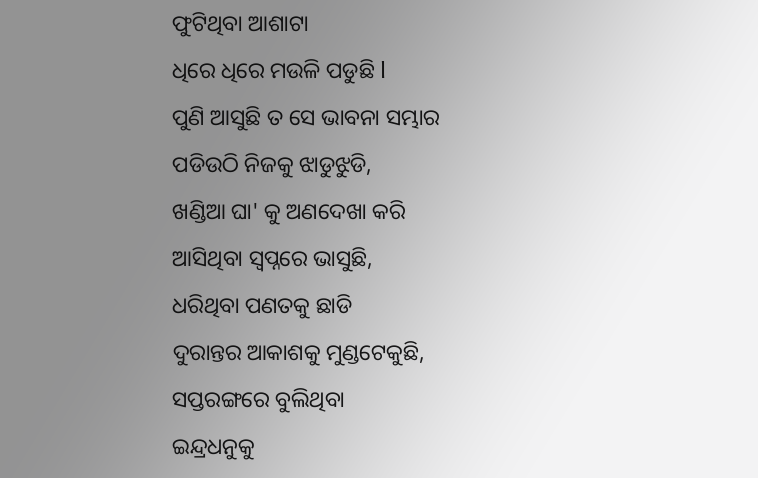ଫୁଟିଥିବା ଆଶାଟା
ଧିରେ ଧିରେ ମଉଳି ପଡୁଛି l
ପୁଣି ଆସୁଛି ତ ସେ ଭାବନା ସମ୍ଭାର
ପଡିଉଠି ନିଜକୁ ଝାଡୁଝୁଡି,
ଖଣ୍ଡିଆ ଘା' କୁ ଅଣଦେଖା କରି
ଆସିଥିବା ସ୍ବପ୍ନରେ ଭାସୁଛି,
ଧରିଥିବା ପଣତକୁ ଛାଡି
ଦୁରାନ୍ତର ଆକାଶକୁ ମୁଣ୍ଡଟେକୁଛି,
ସପ୍ତରଙ୍ଗରେ ବୁଲିଥିବା
ଇନ୍ଦ୍ରଧନୁକୁ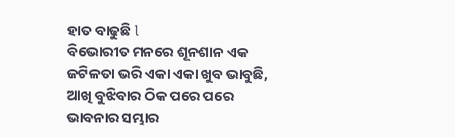ହାତ ବାଢୁଛି l
ବିଭୋରୀତ ମନରେ ଶୂନଶାନ ଏକ
ଜଟିଳତା ଭରି ଏକା ଏକା ଖୁବ ଭାବୁଛି,
ଆଖି ବୁଝିବାର ଠିକ ପରେ ପରେ
ଭାବନାର ସମ୍ଭାର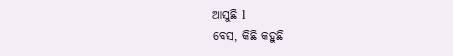ଆସୁଛି l
ବେସ, କିଛି କହୁଛି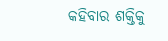କହିବାର ଶକ୍ତିକୁ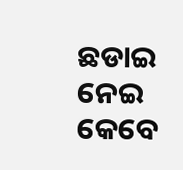ଛଡାଇ ନେଇ
କେବେ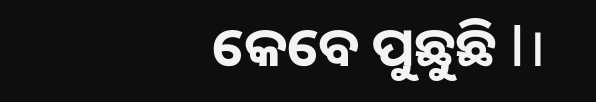କେବେ ପୁଛୁଛି l।